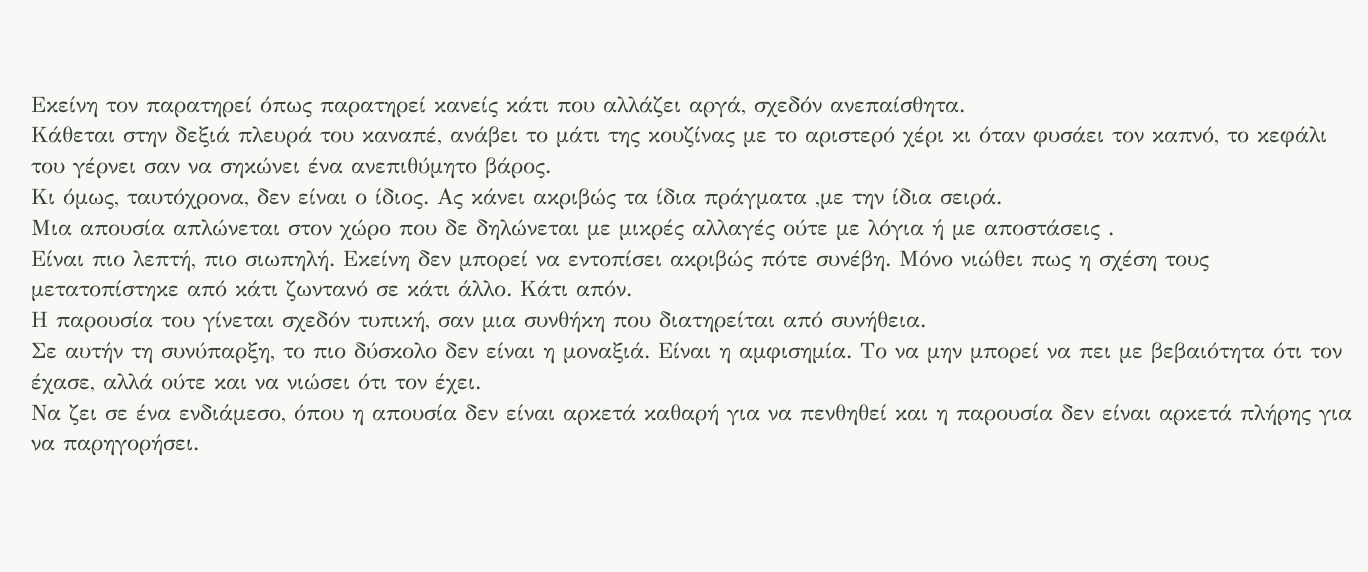Εκείνη τον παρατηρεί όπως παρατηρεί κανείς κάτι που αλλάζει αργά, σχεδόν ανεπαίσθητα.
Κάθεται στην δεξιά πλευρά του καναπέ, ανάβει το μάτι της κουζίνας με το αριστερό χέρι κι όταν φυσάει τον καπνό, το κεφάλι του γέρνει σαν να σηκώνει ένα ανεπιθύμητο βάρος.
Κι όμως, ταυτόχρονα, δεν είναι ο ίδιος. Ας κάνει ακριβώς τα ίδια πράγματα ,με την ίδια σειρά.
Μια απουσία απλώνεται στον χώρο που δε δηλώνεται με μικρές αλλαγές ούτε με λόγια ή με αποστάσεις .
Είναι πιο λεπτή, πιο σιωπηλή. Εκείνη δεν μπορεί να εντοπίσει ακριβώς πότε συνέβη. Μόνο νιώθει πως η σχέση τους μετατοπίστηκε από κάτι ζωντανό σε κάτι άλλο. Κάτι απόν.
Η παρουσία του γίνεται σχεδόν τυπική, σαν μια συνθήκη που διατηρείται από συνήθεια.
Σε αυτήν τη συνύπαρξη, το πιο δύσκολο δεν είναι η μοναξιά. Είναι η αμφισημία. Το να μην μπορεί να πει με βεβαιότητα ότι τον έχασε, αλλά ούτε και να νιώσει ότι τον έχει.
Να ζει σε ένα ενδιάμεσο, όπου η απουσία δεν είναι αρκετά καθαρή για να πενθηθεί και η παρουσία δεν είναι αρκετά πλήρης για να παρηγορήσει.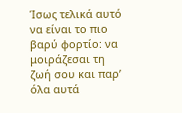Ίσως τελικά αυτό να είναι το πιο βαρύ φορτίο: να μοιράζεσαι τη ζωή σου και παρ’ όλα αυτά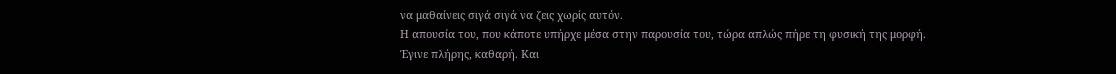να μαθαίνεις σιγά σιγά να ζεις χωρίς αυτόν.
Η απουσία του, που κάποτε υπήρχε μέσα στην παρουσία του, τώρα απλώς πήρε τη φυσική της μορφή.
Έγινε πλήρης, καθαρή. Και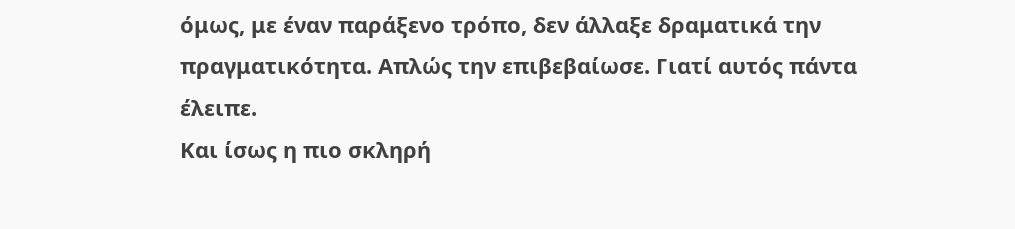όμως, με έναν παράξενο τρόπο, δεν άλλαξε δραματικά την πραγματικότητα. Απλώς την επιβεβαίωσε. Γιατί αυτός πάντα έλειπε.
Και ίσως η πιο σκληρή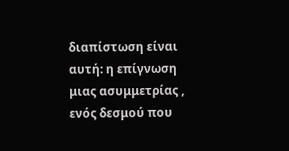διαπίστωση είναι αυτή: η επίγνωση μιας ασυμμετρίας , ενός δεσμού που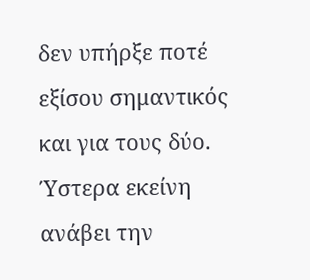δεν υπήρξε ποτέ εξίσου σημαντικός και για τους δύο.
Ύστερα εκείνη ανάβει την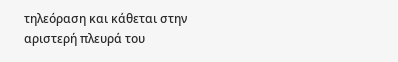τηλεόραση και κάθεται στην αριστερή πλευρά του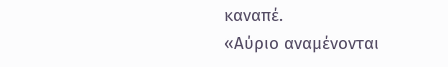καναπέ.
«Αύριο αναμένονται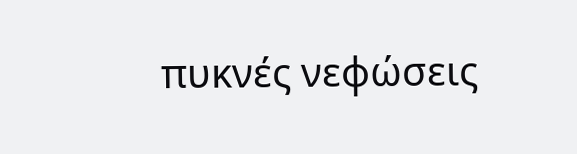πυκνές νεφώσεις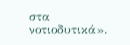στα νοτιοδυτικά».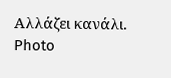Αλλάζει κανάλι.
Photo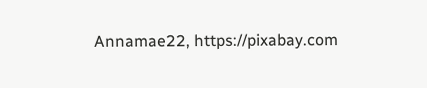Annamae22, https://pixabay.com